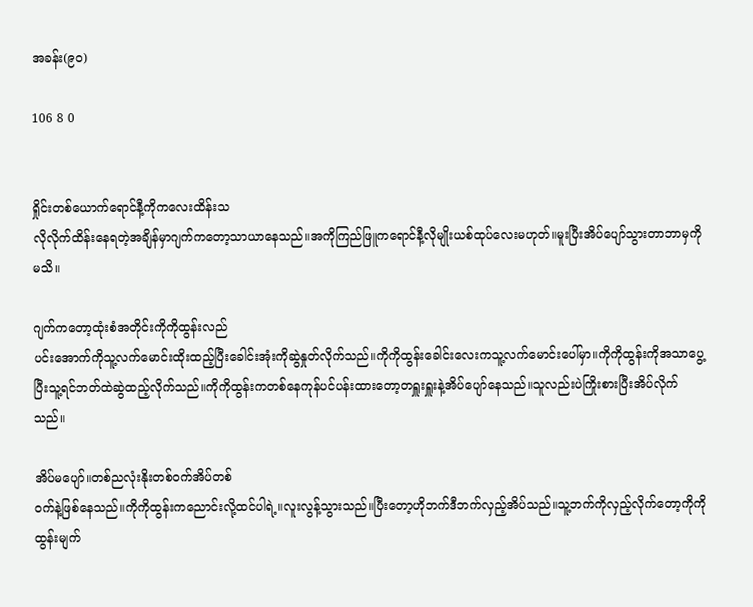အခန်း(၉၀)

106 8 0


ရှိုင်းတစ်ယောက်ရောင်နီ့ကိုကလေးထိန်းသ
လိုလိုက်ထိန်းနေရတဲ့အချိန်မှာဂျက်ကတော့သာယာနေသည်။အကိုကြည်ဖြူကရောင်နီ့လိုမျိုးယစ်ထုပ်လေးမဟုတ်။မူးပြီးအိပ်ပျော်သွားတာဘာမှကိုမသိ။

ဂျက်ကတော့ထုံးစံအတိုင်းကိုကိုထွန်းလည်
ပင်းအောက်ကိုသူ့လက်မောင်းထိုးထည့်ပြီးခေါင်းအုံးကိုဆွဲနှုတ်လိုက်သည်။ကိုကိုထွန်းခေါင်းလေးကသူ့လက်မောင်းပေါ်မှာ။ကိုကိုထွန်းကိုအသာပွေ့ပြီးသူ့ရင်ဘတ်ထဲဆွဲထည့်လိုက်သည်။ကိုကိုထွန်းကတစ်နေကုန်ပင်ပန်းထားတော့တရှူးရှူးနဲ့အိပ်ပျော်နေသည်။သူလည်းပဲကြိုးစားပြီးအိပ်လိုက်သည်။

အိပ်မပျော်။တစ်ညလုံးနိုးတစ်ဝက်အိပ်တစ်
ဝက်နဲ့ဖြစ်နေသည်။ကိုကိုထွန်းကညောင်းလို့ထင်ပါရဲ့။လူးလွန့်သွားသည်။ပြီးတော့ဟိုဘက်ဒီဘက်လှည့်အိပ်သည်။သူ့ဘက်ကိုလှည့်လိုက်တော့ကိုကိုထွန်းမျက်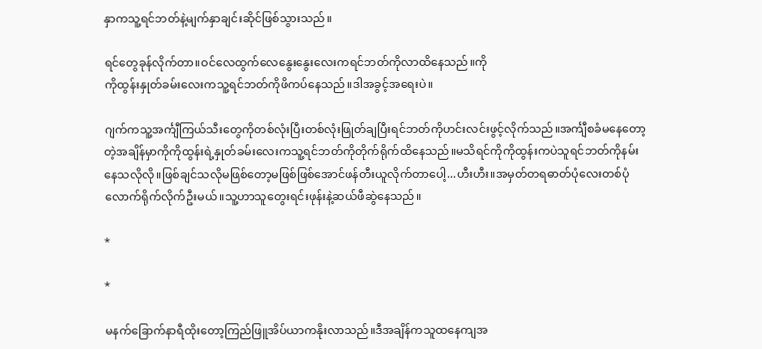နှာကသူ့ရင်ဘတ်နဲ့မျက်နှာချင်းဆိုင်ဖြစ်သွားသည်။

ရင်တွေခုန်လိုက်တာ။ဝင်လေထွက်လေနွေးနွေးလေးကရင်ဘတ်ကိုလာထိနေသည်။ကို
ကိုထွန်းနှုတ်ခမ်းလေးကသူ့ရင်ဘတ်ကိုဖိကပ်နေသည်။ဒါအခွင့်အရေးပဲ။

ဂျက်ကသူ့အင်္ကျီကြယ်သီးတွေကိုတစ်လုံးပြီးတစ်လုံးဖြုတ်ချပြီးရင်ဘတ်ကိုဟင်းလင်းဖွင့်လိုက်သည်။အင်္ကျီစခံမနေတော့တဲ့အချိန်မှာကိုကိုထွန်းရဲ့နှုတ်ခမ်းလေးကသူ့ရင်ဘတ်ကိုတိုက်ရိုက်ထိနေသည်။မသိရင်ကိုကိုထွန်းကပဲသူရင်ဘတ်ကိုနမ်းနေသလိုလို။ဖြစ်ချင်သလိုမဖြစ်တော့မဖြစ်ဖြစ်အောင်ဖန်တီးယူလိုက်တာပေါ့...ဟီးဟီး။အမှတ်တရဓာတ်ပုံလေးတစ်ပုံလောက်ရိုက်လိုက်ဦးမယ်။သူ့ဟာသူတွေးရင်းဖုန်းနဲ့ဆယ်ဖီဆွဲနေသည်။

*

*

မနက်ခြောက်နာရီထိုးတော့ကြည်ဖြူအိပ်ယာကနိုးလာသည်။ဒီအချိန်ကသူထနေကျအ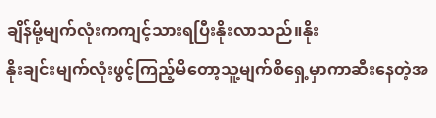ချိန်မို့မျက်လုံးကကျင့်သားရပြီးနိုးလာသည်။နိုး
နိုးချင်းမျက်လုံးဖွင့်ကြည့်မိတော့သူ့မျက်စိရှေ့မှာကာဆီးနေတဲ့အ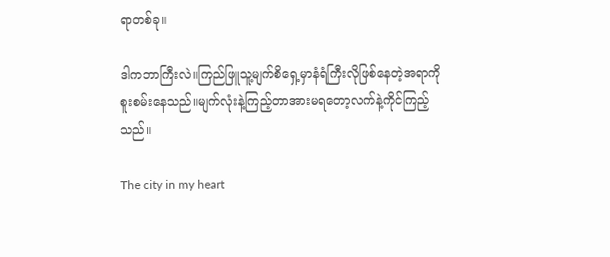ရာတစ်ခု။

ဒါကဘာကြီးလဲ။ကြည်ဖြူသူ့မျက်စိရှေ့မှာနံရံကြီးလိုဖြစ်နေတဲ့အရာကိုစူးစမ်းနေသည်။မျက်လုံးနဲ့ကြည့်တာအားမရတော့လက်နဲ့ကိုင်ကြည့်သည်။

The city in my heart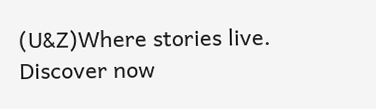(U&Z)Where stories live. Discover now